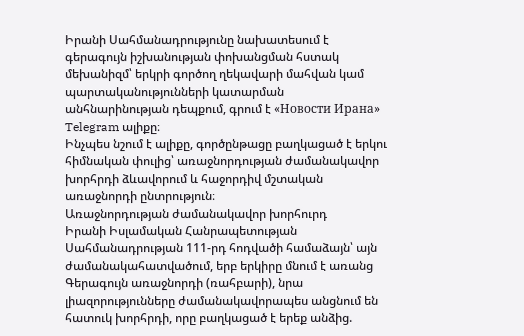Իրանի Սահմանադրությունը նախատեսում է գերագույն իշխանության փոխանցման հստակ մեխանիզմ՝ երկրի գործող ղեկավարի մահվան կամ պարտականությունների կատարման անհնարինության դեպքում, գրում է «Новости Ирана» Telegram ալիքը։
Ինչպես նշում է ալիքը, գործընթացը բաղկացած է երկու հիմնական փուլից՝ առաջնորդության ժամանակավոր խորհրդի ձևավորում և հաջորդիվ մշտական առաջնորդի ընտրություն։
Առաջնորդության ժամանակավոր խորհուրդ
Իրանի Իսլամական Հանրապետության Սահմանադրության 111-րդ հոդվածի համաձայն՝ այն ժամանակահատվածում, երբ երկիրը մնում է առանց Գերագույն առաջնորդի (ռահբարի), նրա լիազորությունները ժամանակավորապես անցնում են հատուկ խորհրդի, որը բաղկացած է երեք անձից.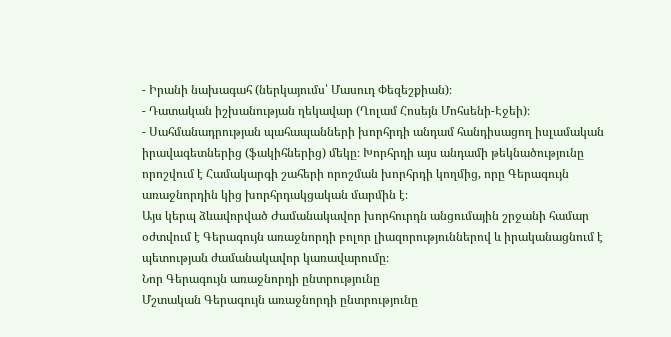- Իրանի նախագահ (ներկայումս՝ Մասուդ Փեզեշքիան)։
- Դատական իշխանության ղեկավար (Ղոլամ Հոսեյն Մոհսենի-Էջեի)։
- Սահմանադրության պահապանների խորհրդի անդամ հանդիսացող իսլամական իրավագետներից (ֆակիհներից) մեկը։ Խորհրդի այս անդամի թեկնածությունը որոշվում է Համակարգի շահերի որոշման խորհրդի կողմից, որը Գերագույն առաջնորդին կից խորհրդակցական մարմին է։
Այս կերպ ձևավորված Ժամանակավոր խորհուրդն անցումային շրջանի համար օժտվում է Գերագույն առաջնորդի բոլոր լիազորություններով և իրականացնում է պետության ժամանակավոր կառավարումը։
Նոր Գերագույն առաջնորդի ընտրությունը
Մշտական Գերագույն առաջնորդի ընտրությունը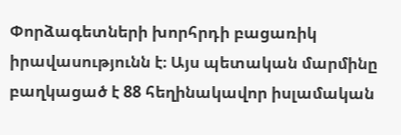Փորձագետների խորհրդի բացառիկ իրավասությունն է։ Այս պետական մարմինը բաղկացած է 88 հեղինակավոր իսլամական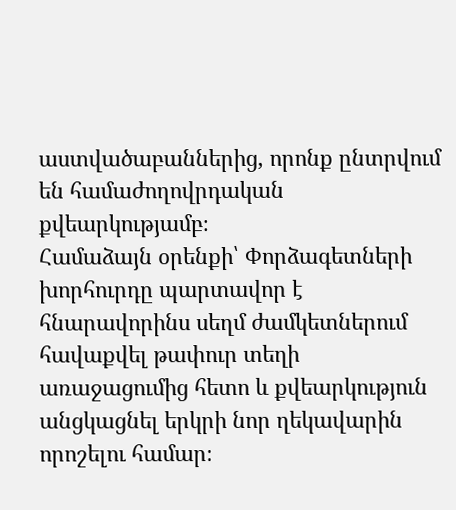աստվածաբաններից, որոնք ընտրվում են համաժողովրդական քվեարկությամբ։
Համաձայն օրենքի՝ Փորձագետների խորհուրդը պարտավոր է հնարավորինս սեղմ ժամկետներում հավաքվել թափուր տեղի առաջացումից հետո և քվեարկություն անցկացնել երկրի նոր ղեկավարին որոշելու համար։